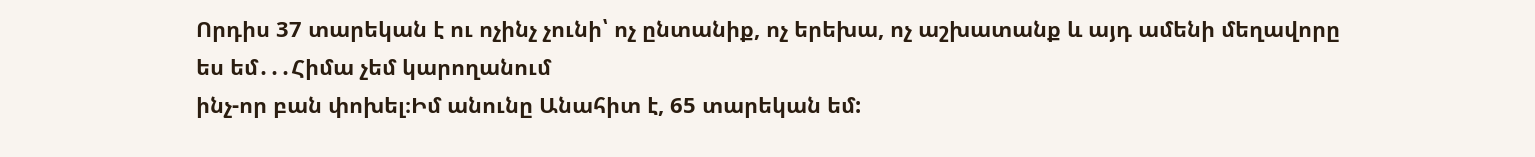Որդիս 37 տարեկան է ու ոչինչ չունի՝ ոչ ընտանիք, ոչ երեխա, ոչ աշխատանք և այդ ամենի մեղավորը ես եմ․․․Հիմա չեմ կարողանում
ինչ-որ բան փոխել։Իմ անունը Անահիտ է, 65 տարեկան եմ: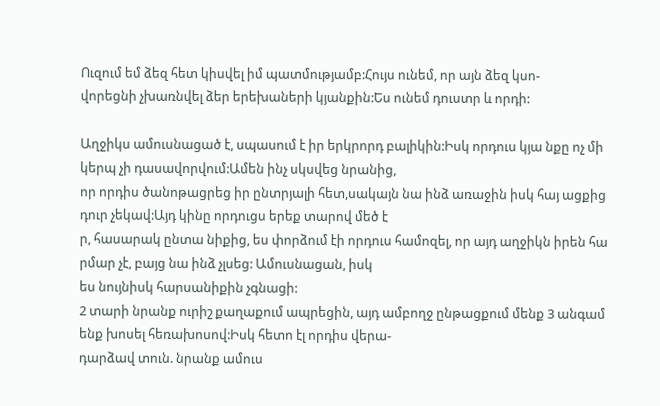Ուզում եմ ձեզ հետ կիսվել իմ պատմությամբ:Հույս ունեմ, որ այն ձեզ կսո-
վորեցնի չխառնվել ձեր երեխաների կյանքին:Ես ունեմ դուստր և որդի:

Աղջիկս ամուսնացած է, սպասում է իր երկրորդ բալիկին:Իսկ որդուս կյա նքը ոչ մի կերպ չի դասավորվում:Ամեն ինչ սկսվեց նրանից,
որ որդիս ծանոթացրեց իր ընտրյալի հետ,սակայն նա ինձ առաջին իսկ հայ ացքից դուր չեկավ:Այդ կինը որդուցս երեք տարով մեծ է
ր, հասարակ ընտա նիքից, ես փորձում էի որդուս համոզել, որ այդ աղջիկն իրեն հա րմար չէ, բայց նա ինձ չլսեց: Ամուսնացան, իսկ
ես նույնիսկ հարսանիքին չգնացի:
2 տարի նրանք ուրիշ քաղաքում ապրեցին, այդ ամբողջ ընթացքում մենք 3 անգամ ենք խոսել հեռախոսով:Իսկ հետո էլ որդիս վերա-
դարձավ տուն. նրանք ամուս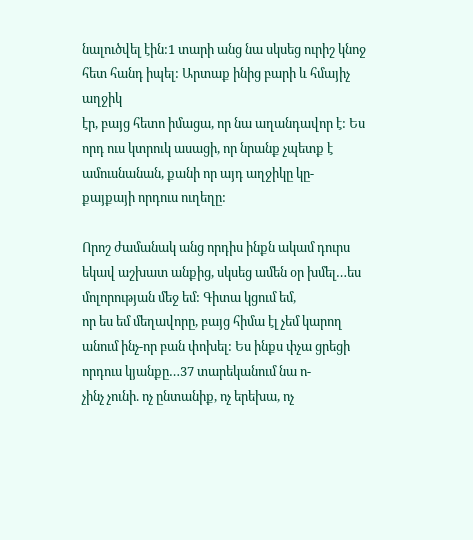նալուծվել էին:1 տարի անց նա սկսեց ուրիշ կնոջ հետ հանդ իպել: Արտաք ինից բարի և հմայիչ աղջիկ
էր, բայց հետո իմացա, որ նա աղանդավոր է: Ես որդ ուս կտրուկ ասացի, որ նրանք չպետք է ամուսնանան, քանի որ այդ աղջիկը կը-
քայքայի որդուս ուղեղը:

Որոշ ժամանակ անց որդիս ինքն ակամ դուրս եկավ աշխատ անքից, սկսեց ամեն օր խմել…ես մոլորության մեջ եմ: Գիտա կցում եմ,
որ ես եմ մեղավորը, բայց հիմա էլ չեմ կարող անում ինչ-որ բան փոխել: Ես ինքս փչա ցրեցի որդուս կյանքը…37 տարեկանում նա ո-
չինչ չունի. ոչ ընտանիք, ոչ երեխա, ոչ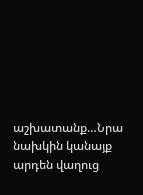աշխատանք…Նրա նախկին կանայք արդեն վաղուց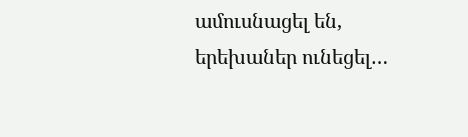ամուսնացել են, երեխաներ ունեցել…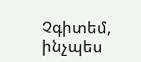Չգիտեմ, ինչպես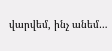վարվեմ, ինչ անեմ…